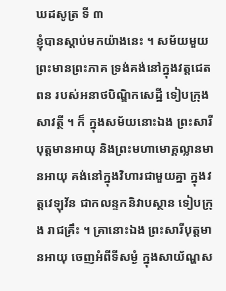ឃដសូត្រ ទី ៣
ខ្ញុំបានស្តាប់មកយ៉ាងនេះ ។ សម័យមួយ ព្រះមានព្រះភាគ ទ្រង់គង់នៅក្នុងវត្តជេតពន របស់អនាថបិណ្ឌិកសេដ្ឋី ទៀបក្រុងសាវត្ថី ។ ក៏ ក្នុងសម័យនោះឯង ព្រះសារីបុត្តមានអាយុ និងព្រះមហាមោគ្គល្លានមានអាយុ គង់នៅក្នុងវិហារជាមួយគ្នា ក្នុងវត្តវេឡុវ័ន ជាកលន្ទកនិវាបស្ថាន ទៀបក្រុង រាជគ្រឹះ ។ គ្រានោះឯង ព្រះសារីបុត្តមានអាយុ ចេញអំពីទីសម្ងំ ក្នុងសាយ័ណ្ហស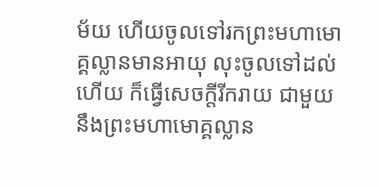ម័យ ហើយចូលទៅរកព្រះមហាមោគ្គល្លានមានអាយុ លុះចូលទៅដល់ ហើយ ក៏ធ្វើសេចក្តីរីករាយ ជាមួយនឹងព្រះមហាមោគ្គល្លាន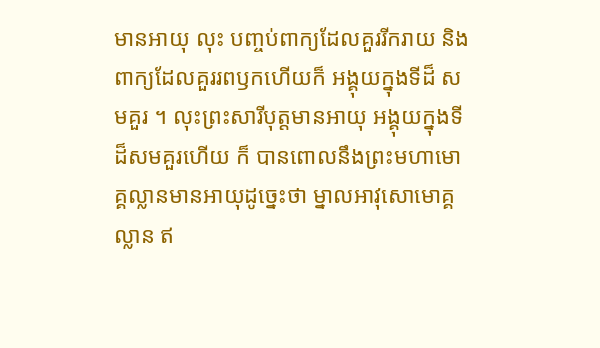មានអាយុ លុះ បញ្ចប់ពាក្យដែលគួររីករាយ និងពាក្យដែលគួររពឫកហើយក៏ អង្គុយក្នុងទីដ៏ សមគួរ ។ លុះព្រះសារីបុត្តមានអាយុ អង្គុយក្នុងទីដ៏សមគួរហើយ ក៏ បានពោលនឹងព្រះមហាមោគ្គល្លានមានអាយុដូច្នេះថា ម្នាលអាវុសោមោគ្គល្លាន ឥ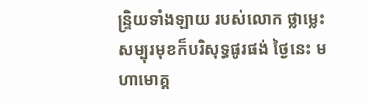ន្ទ្រិយទាំងឡាយ របស់លោក ថ្លាម្លេះ សម្បុរមុខក៏បរិសុទ្ធផូរផង់ ថ្ងៃនេះ មហាមោគ្គ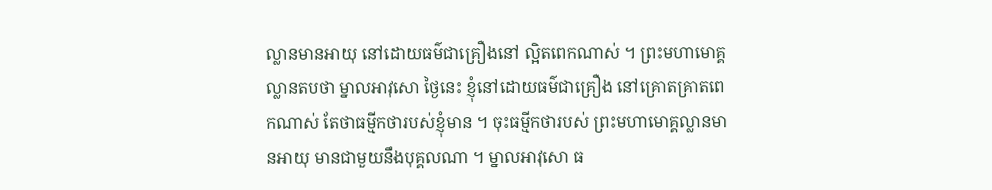ល្លានមានអាយុ នៅដោយធម៌ជាគ្រឿងនៅ ល្អិតពេកណាស់ ។ ព្រះមហាមោគ្គល្លានតបថា ម្នាលអាវុសោ ថ្ងៃនេះ ខ្ញុំនៅដោយធម៌ជាគ្រឿង នៅគ្រោតគ្រាតពេកណាស់ តែថាធម្មីកថារបស់ខ្ញុំមាន ។ ចុះធម្មីកថារបស់ ព្រះមហាមោគ្គល្លានមានអាយុ មានជាមួយនឹងបុគ្គលណា ។ ម្នាលអាវុសោ ធ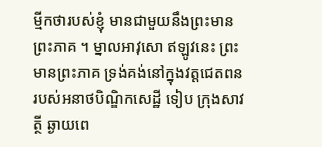ម្មីកថារបស់ខ្ញុំ មានជាមួយនឹងព្រះមានព្រះភាគ ។ ម្នាលអាវុសោ ឥឡូវនេះ ព្រះមានព្រះភាគ ទ្រង់គង់នៅក្នុងវត្តជេតពន របស់អនាថបិណ្ឌិកសេដ្ឋី ទៀប ក្រុងសាវត្ថី ឆ្ងាយពេ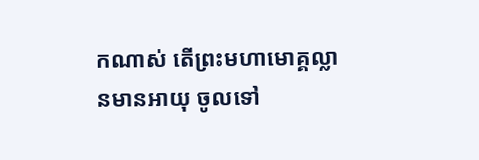កណាស់ តើព្រះមហាមោគ្គល្លានមានអាយុ ចូលទៅ